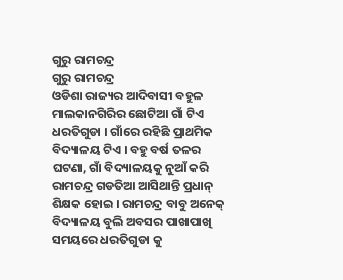ଗୁରୁ ରାମଚନ୍ଦ୍ର
ଗୁରୁ ରାମଚନ୍ଦ୍ର
ଓଡିଶା ରାଜ୍ୟର ଆଦିବାସୀ ବହୁଳ ମାଲକାନଗିରିର ଛୋଟିଆ ଗାଁ ଟିଏ ଧରତିଗୁଡା । ଗାଁରେ ରହିଛି ପ୍ରାଥମିକ ବିଦ୍ୟାଳୟ ଟିଏ । ବହୁ ବର୍ଷ ତଳର ଘଟଣା, ଗାଁ ବିଦ୍ୟାଳୟକୁ ନୁଆଁ କରି ରାମଚନ୍ଦ୍ର ଗଡତିଆ ଆସିଥାନ୍ତି ପ୍ରଧାନ୍ ଶିକ୍ଷକ ହୋଇ । ରାମଚନ୍ଦ୍ର ବାବୁ ଅନେକ୍ ବିଦ୍ୟାଳୟ ବୁଲି ଅବସର ପାଖାପାଖି ସମୟରେ ଧରତିଗୁଡା କୁ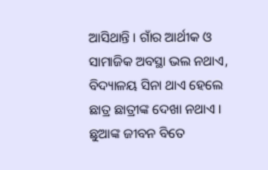ଆସିଥାନ୍ତି । ଗାଁର ଆର୍ଥୀକ ଓ ସାମାଜିକ ଅବସ୍ଥା ଭଲ ନଥାଏ, ବିଦ୍ୟାଳୟ ସିନା ଥାଏ ହେଲେ ଛାତ୍ର ଛାତ୍ରୀଙ୍କ ଦେଖା ନଥାଏ । ଛୁଆଙ୍କ ଜୀବନ ବିତେ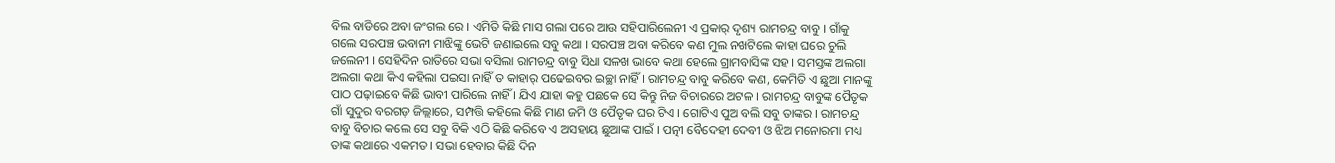ବିଲ ବାଡିରେ ଅବା ଜଂଗଲ ରେ । ଏମିତି କିଛି ମାସ ଗଲା ପରେ ଆଉ ସହିପାରିଲେନୀ ଏ ପ୍ରକାର୍ ଦୃଶ୍ୟ ରାମଚନ୍ଦ୍ର ବାବୁ । ଗାଁକୁ ଗଲେ ସରପଞ୍ଚ ଭବାନୀ ମାଝିଙ୍କୁ ଭେଟି ଜଣାଇଲେ ସବୁ କଥା । ସରପଞ୍ଚ ଅବା କରିବେ କଣ ମୁଲ ନଖଟିଲେ କାହା ଘରେ ଚୁଲି ଜଲେନୀ । ସେହିଦିନ ରାତିରେ ସଭା ବସିଲା ରାମଚନ୍ଦ୍ର ବାବୁ ସିଧା ସଳଖ ଭାବେ କଥା ହେଲେ ଗ୍ରାମବାସିଙ୍କ ସହ । ସମସ୍ତଙ୍କ ଅଲଗା ଅଲଗା କଥା କିଏ କହିଲା ପଇସା ନାହିଁ ତ କାହାର୍ ପଢେଇବର ଇଚ୍ଛା ନାହିଁ । ରାମଚନ୍ଦ୍ର ବାବୁ କରିବେ କଣ, କେମିତି ଏ ଛୁଆ ମାନଙ୍କୁ ପାଠ ପଢ଼ାଇବେ କିଛି ଭାବୀ ପାରିଲେ ନାହିଁ । ଯିଏ ଯାହା କହୁ ପଛକେ ସେ କିନ୍ତୁ ନିଜ ବିଚାରରେ ଅଟଳ । ରାମଚନ୍ଦ୍ର ବାବୁଙ୍କ ପୈତୃକ ଗାଁ ସୁଦୁର ବରଗଡ଼ ଜିଲ୍ଲାରେ, ସମ୍ପତ୍ତି କହିଲେ କିଛି ମାଣ ଜମି ଓ ପୈତୃକ ଘର ଟିଏ । ଗୋଟିଏ ପୁଅ ବଲି ସବୁ ତାଙ୍କର । ରାମଚନ୍ଦ୍ର ବାବୁ ବିଚାର କଲେ ସେ ସବୁ ବିକି ଏଠି କିଛି କରିବେ ଏ ଅସହାୟ ଛୁଆଙ୍କ ପାଇଁ । ପତ୍ନୀ ବୈଦେହୀ ଦେବୀ ଓ ଝିଅ ମନୋରମା ମଧ୍ୟ ତାଙ୍କ କଥାରେ ଏକମତ । ସଭା ହେବାର କିଛି ଦିନ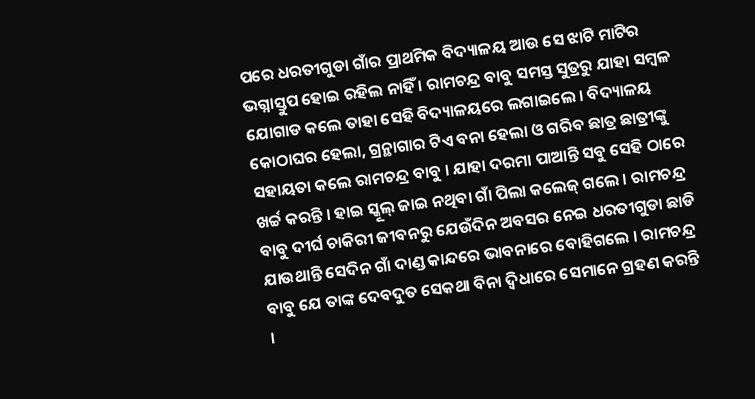ପରେ ଧରତୀଗୁଡା ଗାଁର ପ୍ରାଥମିକ ବିଦ୍ୟାଳୟ ଆଉ ସେ ଝାଟି ମାଟିର ଭଗ୍ନାସ୍ତୁପ ହୋଇ ରହିଲ ନାହିଁ । ରାମଚନ୍ଦ୍ର ବାବୁ ସମସ୍ତ ସୁତ୍ରରୁ ଯାହା ସମ୍ବଳ ଯୋଗାଡ କଲେ ତାହା ସେହି ବିଦ୍ୟାଳୟରେ ଲଗାଇଲେ । ବିଦ୍ୟାଳୟ କୋଠାଘର ହେଲା, ଗ୍ରନ୍ଥାଗାର ଟିଏ ବନା ହେଲା ଓ ଗରିବ ଛାତ୍ର ଛାତ୍ରୀଙ୍କୁ ସହାୟତା କଲେ ରାମଚନ୍ଦ୍ର ବାବୁ । ଯାହା ଦରମା ପାଆନ୍ତି ସବୁ ସେହି ଠାରେ ଖର୍ଚ୍ଚ କରନ୍ତି । ହାଇ ସ୍କୂଲ୍ ଜାଇ ନଥିବା ଗାଁ ପିଲା କଲେଜ୍ ଗଲେ । ରାମଚନ୍ଦ୍ର ବାବୁ ଦୀର୍ଘ ଚାକିରୀ ଜୀବନରୁ ଯେଉଁଦିନ ଅବସର ନେଇ ଧରତୀଗୁଡା ଛାଡି ଯାଉଥାନ୍ତି ସେଦିନ ଗାଁ ଦାଣ୍ଡ କାନ୍ଦରେ ଭାବନାରେ ବୋହିଗଲେ । ରାମଚନ୍ଦ୍ର ବାବୁ ଯେ ତାଙ୍କ ଦେବଦୁତ ସେକଥା ବିନା ଦ୍ବିଧାରେ ସେମାନେ ଗ୍ରହଣ କରନ୍ତି ।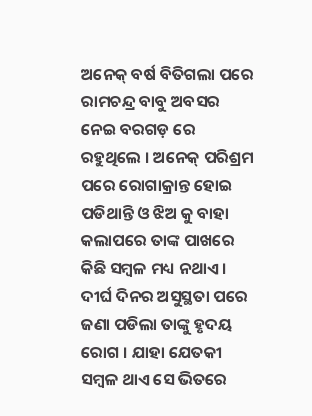ଅନେକ୍ ବର୍ଷ ବିତିଗଲା ପରେ ରାମଚନ୍ଦ୍ର ବାବୁ ଅବସର ନେଇ ବରଗଡ଼ ରେ ରହୁଥିଲେ । ଅନେକ୍ ପରିଶ୍ରମ ପରେ ରୋଗାକ୍ରାନ୍ତ ହୋଇ ପଡିଥାନ୍ତି ଓ ଝିଅ କୁ ବାହା କଲାପରେ ତାଙ୍କ ପାଖରେ କିଛି ସମ୍ବଳ ମଧ୍ୟ ନଥାଏ । ଦୀର୍ଘ ଦିନର ଅସୁସ୍ଥତା ପରେ ଜଣା ପଡିଲା ତାଙ୍କୁ ହୃଦୟ ରୋଗ । ଯାହା ଯେତକୀ ସମ୍ବଳ ଥାଏ ସେ ଭିତରେ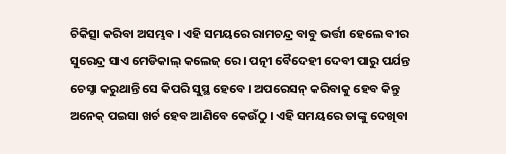ଚିକିତ୍ସା କରିବା ଅସମ୍ଭବ । ଏହି ସମୟରେ ରାମଚନ୍ଦ୍ର ବାବୁ ଭର୍ତ୍ତୀ ହେଲେ ବୀର ସୁରେନ୍ଦ୍ର ସାଏ ମେଡିକାଲ୍ କଲେଜ୍ ରେ । ପତ୍ନୀ ବୈଦେହୀ ଦେବୀ ପାରୁ ପର୍ଯନ୍ତ ଚେସ୍ଠା କରୁଥାନ୍ତି ସେ କିପରି ସୁସ୍ଥ ହେବେ । ଅପରେସନ୍ କରିବାକୁ ହେବ କିନ୍ତୁ ଅନେକ୍ ପଇସା ଖର୍ଚ ହେବ ଆଣିବେ କେଉଁଠୁ । ଏହି ସମୟରେ ତାଙ୍କୁ ଦେଖିବା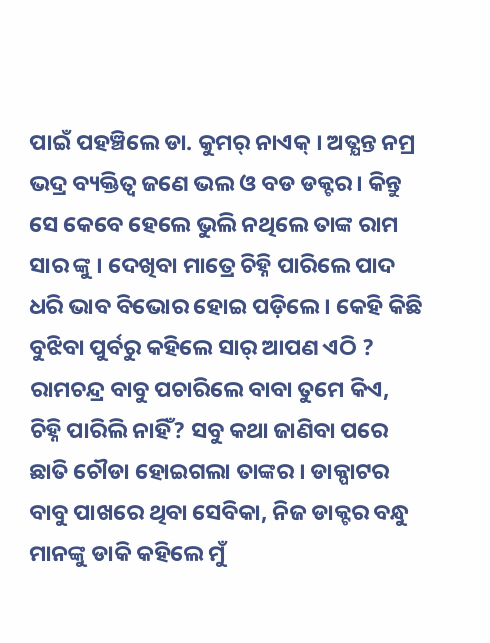ପାଇଁ ପହଞ୍ଚିଲେ ଡା. କୁମର୍ ନାଏକ୍ । ଅତ୍ଯନ୍ତ ନମ୍ର ଭଦ୍ର ବ୍ୟକ୍ତିତ୍ବ ଜଣେ ଭଲ ଓ ବଡ ଡକ୍ଟର । କିନ୍ତୁ ସେ କେବେ ହେଲେ ଭୁଲି ନଥିଲେ ତାଙ୍କ ରାମ ସାର ଙ୍କୁ । ଦେଖିବା ମାତ୍ରେ ଚିହ୍ନି ପାରିଲେ ପାଦ ଧରି ଭାବ ବିଭୋର ହୋଇ ପଡ଼ିଲେ । କେହି କିଛି ବୁଝିବା ପୁର୍ବରୁ କହିଲେ ସାର୍ ଆପଣ ଏଠି ? ରାମଚନ୍ଦ୍ର ବାବୁ ପଚାରିଲେ ବାବା ତୁମେ କିଏ, ଚିହ୍ନି ପାରିଲି ନାହିଁ? ସବୁ କଥା ଜାଣିବା ପରେ ଛାତି ଚୌଡା ହୋଇଗଲା ତାଙ୍କର । ଡାକ୍ପାଟର ବାବୁ ପାଖରେ ଥିବା ସେବିକା, ନିଜ ଡାକ୍ଟର ବନ୍ଧୁ ମାନଙ୍କୁ ଡାକି କହିଲେ ମୁଁ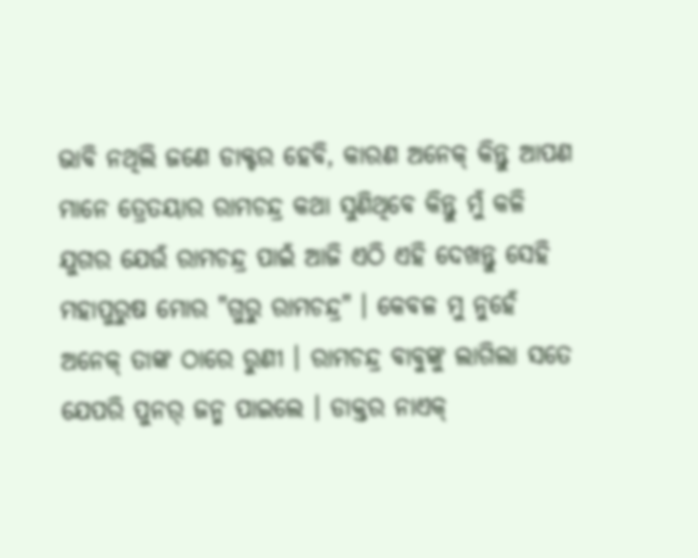ଭାବି ନଥିଲି ଜଣେ ଡାକ୍ଟର ହେବି, କାରଣ ଅନେକ୍ କିନ୍ତୁ ଆପଣ ମାନେ ତ୍ରେତୟାର ରାମଚନ୍ଦ୍ର କଥା ସୁଣିଥିବେ କିନ୍ତୁ ମୁଁ କଳି ଯୁଗର ଯେଉଁ ରାମଚନ୍ଦ୍ର ପାଇଁ ଆଜି ଏଠି ଏହି ଦେଖନ୍ତୁ ସେହି ମହାପୁରୁଷ ମୋର "ଗୁରୁ ରାମଚନ୍ଦ୍ର" । କେବଳ ମୁ ନୁହେଁ ଅନେକ୍ ତାଙ୍କ ଠାରେ ରୁଣୀ । ରାମଚନ୍ଦ୍ର ବାବୁଙ୍କୁ ଲାଗିଲା ସତେ ଯେପରି ପୁନର୍ ଜନ୍ମ ପାଇଲେ । ଡାକ୍ତର ନାଏକ୍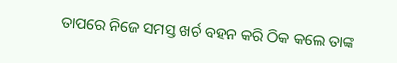ତାପରେ ନିଜେ ସମସ୍ତ ଖର୍ଚ ବହନ କରି ଠିକ କଲେ ତାଙ୍କ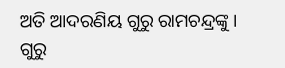ଅତି ଆଦରଣିୟ ଗୁରୁ ରାମଚନ୍ଦ୍ରଙ୍କୁ । ଗୁରୁ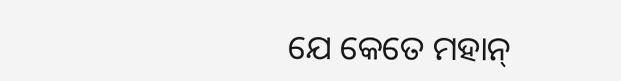ଯେ କେତେ ମହାନ୍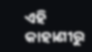ଏହି କାହାଣୀରୁ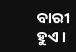ବାରୀ ହୁଏ ।